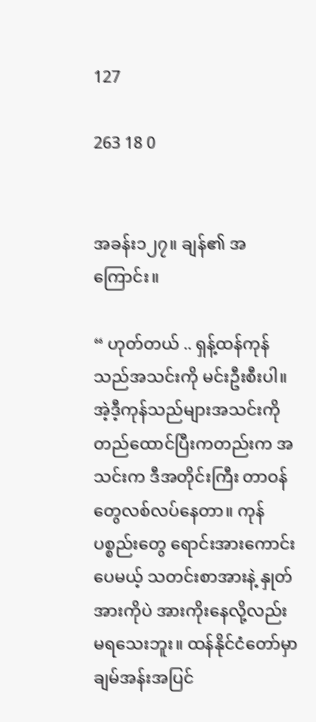127

263 18 0


အခန်း၁၂၇။ ချန်၏ အကြောင်း။

“ ဟုတ်တယ် .. ရှန့်ထန်ကုန်သည်အသင်းကို မင်းဦးစီးပါ။ အဲ့ဒီ့ကုန်သည်များအသင်းကို တည်ထောင်ပြီးကတည်းက အသင်းက ဒီအတိုင်းကြီး တာဝန်တွေလစ်လပ်နေတာ။ ကုန်ပစ္စည်းတွေ ရောင်းအားကောင်းပေမယ့် သတင်းစာအားနဲ့ နှုတ်အားကိုပဲ အားကိုးနေလို့လည်း မရသေးဘူး။ ထန်နိုင်ငံတော်မှာ ချမ်အန်းအပြင်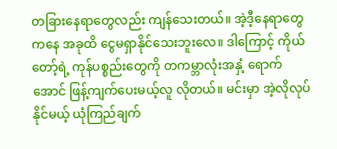တခြားနေရာတွေလည်း ကျန်သေးတယ်။ အဲ့ဒီ့နေရာတွေကနေ အခုထိ ငွေမရှာနိုင်သေးဘူးလေ။ ဒါကြောင့် ကိုယ်တော့်ရဲ့ ကုန်ပစ္စည်းတွေကို တကမ္ဘာလုံးအနှံ့ ရောက်အောင် ဖြန့်ကျက်ပေးမယ့်လူ လိုတယ်။ မင်းမှာ အဲ့လိုလုပ်နိုင်မယ့် ယုံကြည်ချက်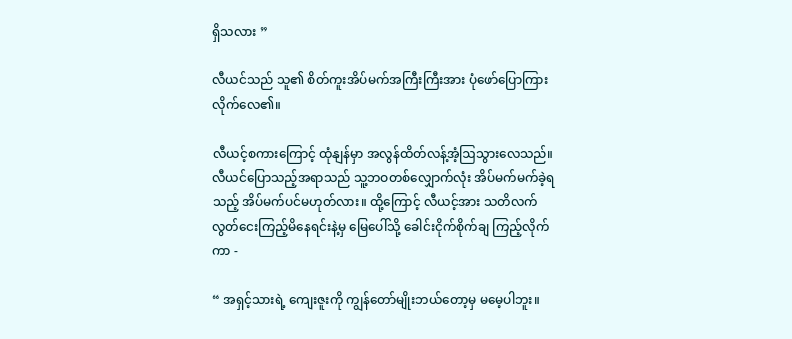ရှိသလား ”

လီယင်သည် သူ၏ စိတ်ကူးအိပ်မက်အကြီးကြီးအား ပုံဖော်ပြောကြားလိုက်လေ၏။

လီယင့်စကားကြောင့် ထုံနျန်မှာ အလွန်ထိတ်လန့်အံ့ဩသွားလေသည်။ လီယင်ပြောသည့်အရာသည် သူ့ဘဝတစ်လျှောက်လုံး အိပ်မက်မက်ခဲ့ရသည့် အိပ်မက်ပင်မဟုတ်လား။ ထို့ကြောင့် လီယင့်အား သတိလက်လွတ်ငေးကြည့်မိနေရင်းနဲ့မှ မြေပေါ်သို့ ခေါင်းငိုက်စိုက်ချ ကြည့်လိုက်ကာ -

“ အရှင့်သားရဲ့ ကျေးဇူးကို ကျွန်တော်မျိုးဘယ်တော့မှ မမေ့ပါဘူး။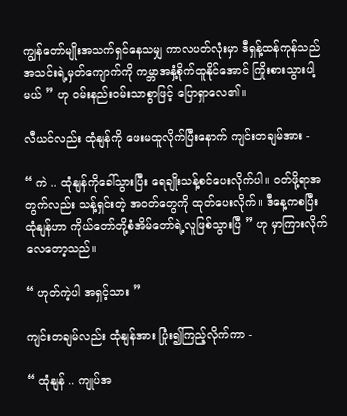ကျွန်တော်မျိုးအသက်ရှင်နေသမျှ ကာလပတ်လုံးမှာ ဒီရှန့်ထန်ကုန်သည်အသင်းရဲ့မှတ်ကျောက်ကို ကမ္ဘာအနှံ့စိုက်ထူနိုင်အောင် ကြိုးစားသွားပါ့မယ် ” ဟု ဝမ်းနည်းဝမ်းသာစွာဖြင့် ပြောရှာလေ၏။

လီယင်လည်း ထုံနျန်ကို ဖေးမထူလိုက်ပြီးနောက် ကျင်းတချမ်အား -

“ ကဲ .. ထုံနျန်ကိုခေါ်သွားပြီး ရေချိုးသန့်စင်ပေးလိုက်ပါ။ ဝတ်ဖို့ရာအတွက်လည်း သန့်ရှင်းတဲ့ အဝတ်တွေကို ထုတ်ပေးလိုက်။ ဒီနေ့ကစပြီး ထုံနျန်ဟာ ကိုယ်တော်တို့စံအိမ်တော်ရဲ့လူဖြစ်သွားပြီ ” ဟု မှာကြားလိုက်လေတော့သည်။

“ ဟုတ်ကဲ့ပါ အရှင့်သား ”

ကျင်းတချမ်လည်း ထုံနျန်အား ပြုံး၍ကြည့်လိုက်ကာ -

“ ထုံနျန် .. ကျုပ်အ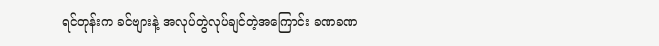ရင်တုန်းက ခင်ဗျားနဲ့ အလုပ်တွဲလုပ်ချင်တဲ့အကြောင်း ခဏခဏ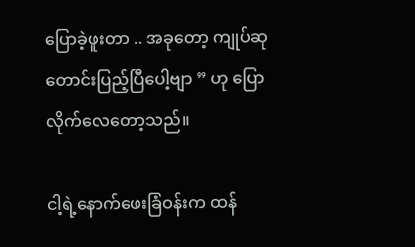ပြောခဲ့ဖူးတာ .. အခုတော့ ကျုပ်ဆုတောင်းပြည့်ပြီပေါ့ဗျာ ” ဟု ပြောလိုက်လေတော့သည်။

ငါ့ရဲ့နောက်ဖေးခြံဝန်းက ထန်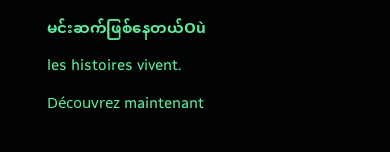မင်းဆက်ဖြစ်နေတယ်Où les histoires vivent. Découvrez maintenant